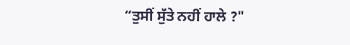“ਤੁਸੀਂ ਸੁੱਤੇ ਨਹੀਂ ਹਾਲੇ ?"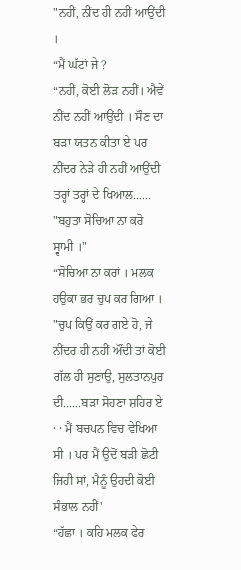"ਨਹੀਂ, ਨੀਂਦ ਹੀ ਨਹੀਂ ਆਉਂਦੀ ।
“ਮੈਂ ਘੱਟਾਂ ਜੇ ?
“ਨਹੀਂ, ਕੋਈ ਲੋੜ ਨਹੀਂ। ਐਵੇਂ ਨੀਂਦ ਨਹੀਂ ਆਉਂਦੀ । ਸੌਣ ਦਾ ਬੜਾ ਯਤਨ ਕੀਤਾ ਏ ਪਰ ਨੀਂਦਰ ਨੇੜੇ ਹੀ ਨਹੀਂ ਆਉਂਦੀ ਤਰ੍ਹਾਂ ਤਰ੍ਹਾਂ ਦੇ ਖਿਆਲ......
"ਬਹੁਤਾ ਸੋਚਿਆ ਨਾ ਕਰੋ ਸ੍ਵਾਮੀ ।"
“ਸੋਚਿਆ ਨਾ ਕਰਾਂ । ਮਲਕ ਹਉਕਾ ਭਰ ਚੁਪ ਕਰ ਗਿਆ ।
"ਚੁਪ ਕਿਉਂ ਕਰ ਗਏ ਹੋ, ਜੇ ਨੀਂਦਰ ਹੀ ਨਹੀਂ ਔਂਦੀ ਤਾਂ ਕੋਈ ਗੱਲ ਹੀ ਸੁਣਾਉ, ਸੁਲਤਾਨਪੁਰ ਦੀ......ਬੜਾ ਸੋਹਣਾ ਸ਼ਹਿਰ ਏ · · ਮੈਂ ਬਚਪਨ ਵਿਚ ਵੇਖਿਆ ਸੀ । ਪਰ ਮੈਂ ਉਦੋਂ ਬੜੀ ਛੋਟੀ ਜਿਹੀ ਸਾਂ, ਮੈਨੂੰ ਉਹਦੀ ਕੋਈ ਸੰਭਾਲ ਨਹੀਂ'
“ਹੱਛਾ । ਕਹਿ ਮਲਕ ਫੇਰ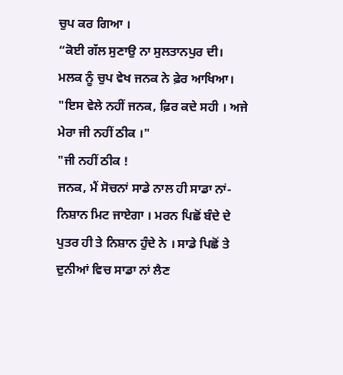ਚੁਪ ਕਰ ਗਿਆ ।
“ਕੋਈ ਗੱਲ ਸੁਣਾਉ ਨਾ ਸੁਲਤਾਨਪੁਰ ਦੀ। ਮਲਕ ਨੂੰ ਚੁਪ ਵੇਖ ਜਨਕ ਨੇ ਫ਼ੇਰ ਆਖਿਆ।
"ਇਸ ਵੇਲੇ ਨਹੀਂ ਜਨਕ, ਫ਼ਿਰ ਕਦੇ ਸਹੀ । ਅਜੇ ਮੇਰਾ ਜੀ ਨਹੀਂ ਠੀਕ ।"
"ਜੀ ਨਹੀਂ ਠੀਕ !
ਜਨਕ, ਮੈਂ ਸੋਚਨਾਂ ਸਾਡੇ ਨਾਲ ਹੀ ਸਾਡਾ ਨਾਂ-ਨਿਸ਼ਾਨ ਮਿਟ ਜਾਏਗਾ । ਮਰਨ ਪਿਛੋਂ ਬੰਦੇ ਦੇ ਪੁਤਰ ਹੀ ਤੇ ਨਿਸ਼ਾਨ ਹੁੰਦੇ ਨੇ । ਸਾਡੇ ਪਿਛੋਂ ਤੇ ਦੁਨੀਆਂ ਵਿਚ ਸਾਡਾ ਨਾਂ ਲੈਣ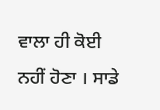ਵਾਲਾ ਹੀ ਕੋਈ ਨਹੀਂ ਹੋਣਾ । ਸਾਡੇ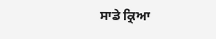ਸਾਡੇ ਕ੍ਰਿਆ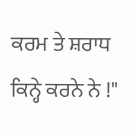ਕਰਮ ਤੇ ਸ਼ਰਾਧ ਕਿਨ੍ਹੇ ਕਰਨੇ ਨੇ !"